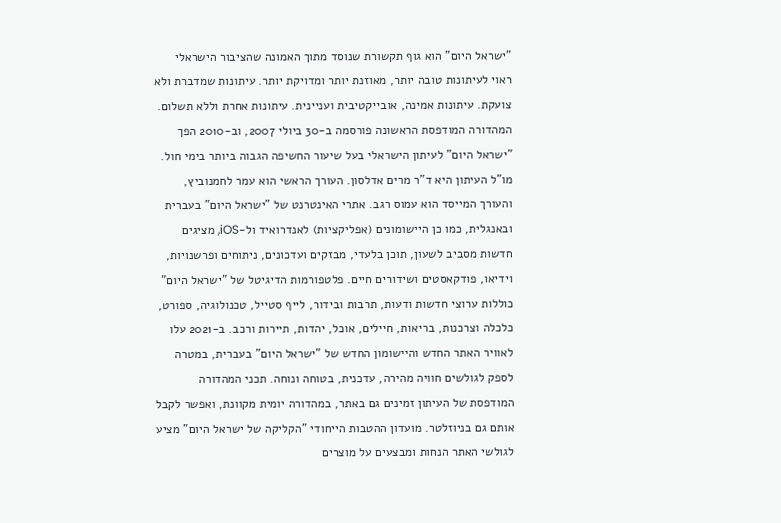"ישראל היום" הוא גוף תקשורת שנוסד מתוך האמונה שהציבור הישראלי ראוי לעיתונות טובה יותר, מאוזנת יותר ומדויקת יותר. עיתונות שמדברת ולא צועקת. עיתונות אמינה, אובייקטיבית ועניינית. עיתונות אחרת וללא תשלום. המהדורה המודפסת הראשונה פורסמה ב-30 ביולי 2007, וב-2010 הפך "ישראל היום" לעיתון הישראלי בעל שיעור החשיפה הגבוה ביותר בימי חול. מו"ל העיתון היא ד"ר מרים אדלסון. העורך הראשי הוא עמר לחמנוביץ, והעורך המייסד הוא עמוס רגב. אתרי האינטרנט של "ישראל היום" בעברית ובאנגלית, כמו כן היישומונים (אפליקציות) לאנדרואיד ול-iOS, מציגים חדשות מסביב לשעון, תוכן בלעדי, מבזקים ועדכונים, ניתוחים ופרשנויות, וידיאו, פודקאסטים ושידורים חיים. פלטפורמות הדיגיטל של "ישראל היום" כוללות ערוצי חדשות ודעות, תרבות ובידור, לייף סטייל, טכנולוגיה, ספורט, כלכלה וצרכנות, בריאות, חיילים, אוכל, יהדות, תיירות ורכב. ב-2021 עלו לאוויר האתר החדש והיישומון החדש של "ישראל היום" בעברית, במטרה לספק לגולשים חוויה מהירה, עדכנית, בטוחה ונוחה. תכני המהדורה המודפסת של העיתון זמינים גם באתר, במהדורה יומית מקוונת, ואפשר לקבל אותם גם בניוזלטר. מועדון ההטבות הייחודי "הקליקה של ישראל היום" מציע לגולשי האתר הנחות ומבצעים על מוצרים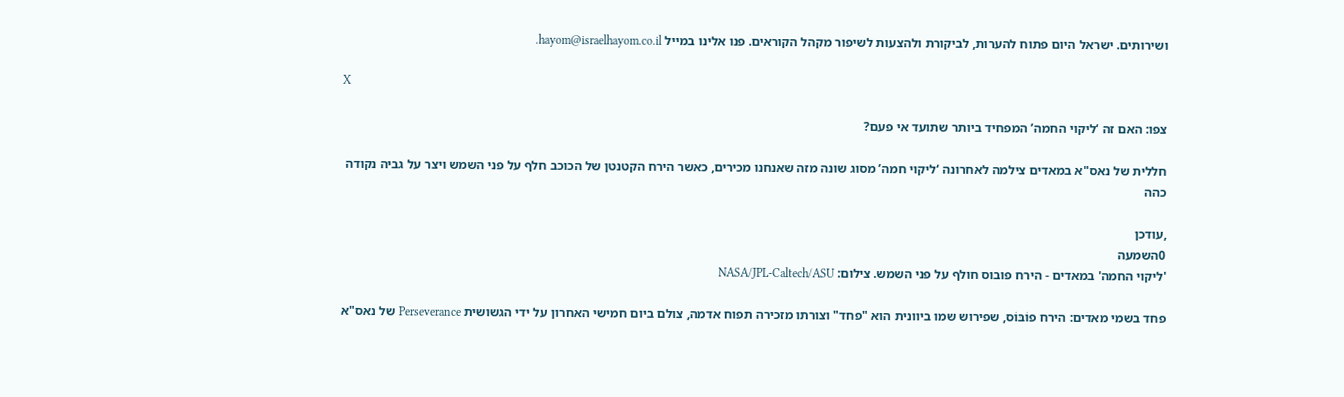ושירותים. ישראל היום פתוח להערות, לביקורת ולהצעות לשיפור מקהל הקוראים. פנו אלינו במייל hayom@israelhayom.co.il.

X

צפו: האם זה ‘ליקוי החמה’ המפחיד ביותר שתועד אי פעם?

חללית של נאס"א במאדים צילמה לאחרונה ‘ליקוי חמה’ מסוג שונה מזה שאנחנו מכירים, כאשר הירח הקטנטן של הכוכב חלף על פני השמש ויצר על גביה נקודה כהה

,עודכן
0השמעה
'ליקוי החמה' במאדים - הירח פובוס חולף על פני השמש. צילום: NASA/JPL-Caltech/ASU

פחד בשמי מאדים: הירח פוֹבּוֹס, שפירוש שמו ביוונית הוא "פחד" וצורתו מזכירה תפוח אדמה, צולם ביום חמישי האחרון על ידי הגשושית Perseverance של נאס"א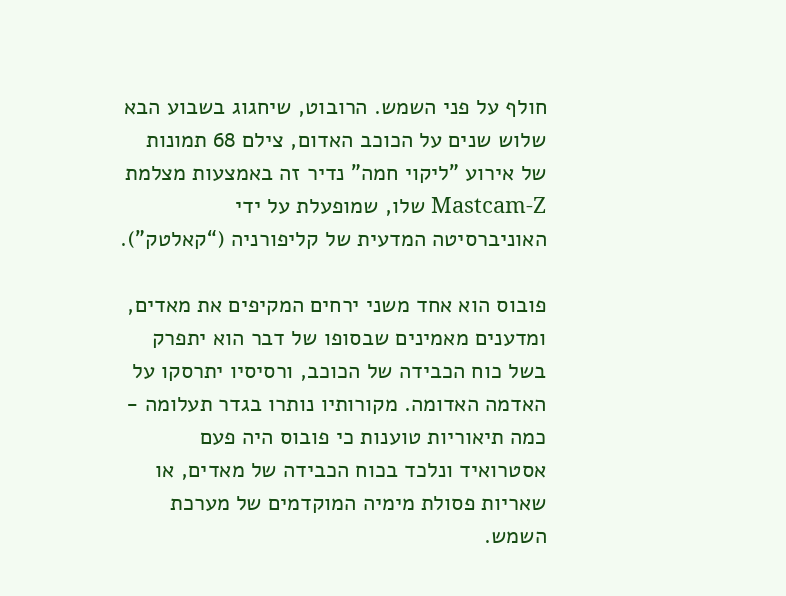חולף על פני השמש. הרובוט, שיחגוג בשבוע הבא שלוש שנים על הכוכב האדום, צילם 68 תמונות של אירוע "ליקוי חמה" נדיר זה באמצעות מצלמת Mastcam-Z שלו, שמופעלת על ידי האוניברסיטה המדעית של קליפורניה (“קאלטק").

פובוס הוא אחד משני ירחים המקיפים את מאדים, ומדענים מאמינים שבסופו של דבר הוא יתפרק בשל כוח הכבידה של הכוכב, ורסיסיו יתרסקו על האדמה האדומה. מקורותיו נותרו בגדר תעלומה - כמה תיאוריות טוענות כי פובוס היה פעם אסטרואיד ונלכד בכוח הכבידה של מאדים, או שאריות פסולת מימיה המוקדמים של מערכת השמש.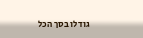גודלו בסך הכל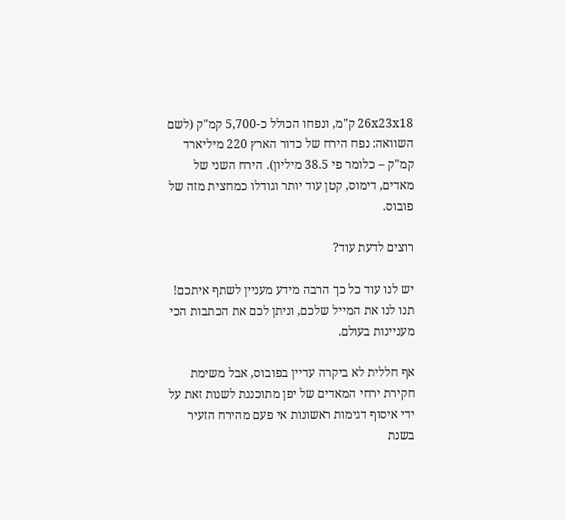26x23x18 ק"מ, ונפחו הכולל כ-5,700 קמ"ק (לשם השוואה: נפח הירח של כדור הארץ 220 מיליארד קמ"ק – כלומר פי 38.5 מיליון). הירח השני של מאדים, דימוס, קטן עוד יותר וגודלו כמחצית מזה של פובוס.

רוצים לדעת עוד?

יש לנו עוד כל כך הרבה מידע מעניין לשתף איתכם! תנו לנו את המייל שלכם, וניתן לכם את הכתבות הכי מעניינות בעולם.

אף חללית לא ביקרה עדיין בפובוס, אבל משימת חקירת ירחי המאדים של יפן מתוכננת לשנות זאת על ידי איסוף דגימות ראשונות אי פעם מהירח הזעיר בשנת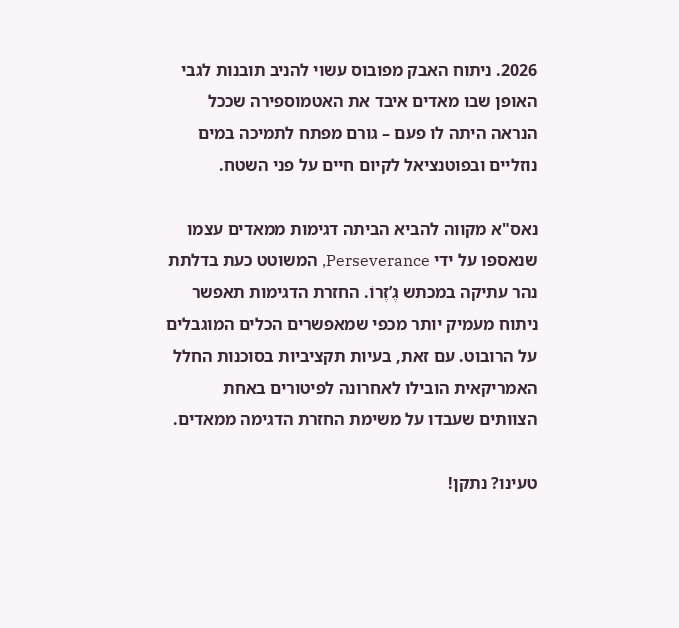2026. ניתוח האבק מפובוס עשוי להניב תובנות לגבי האופן שבו מאדים איבד את האטמוספירה שככל הנראה היתה לו פעם – גורם מפתח לתמיכה במים נוזליים ובפוטנציאל לקיום חיים על פני השטח.

נאס"א מקווה להביא הביתה דגימות ממאדים עצמו שנאספו על ידי Perseverance, המשוטט כעת בדלתת נהר עתיקה במכתש גֶ’זֶרוֹ. החזרת הדגימות תאפשר ניתוח מעמיק יותר מכפי שמאפשרים הכלים המוגבלים על הרובוט. עם זאת, בעיות תקציביות בסוכנות החלל האמריקאית הובילו לאחרונה לפיטורים באחת הצוותים שעבדו על משימת החזרת הדגימה ממאדים.

טעינו? נתקן!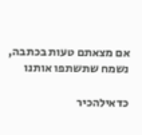אם מצאתם טעות בכתבה, נשמח שתשתפו אותנו

כדאילהכיר